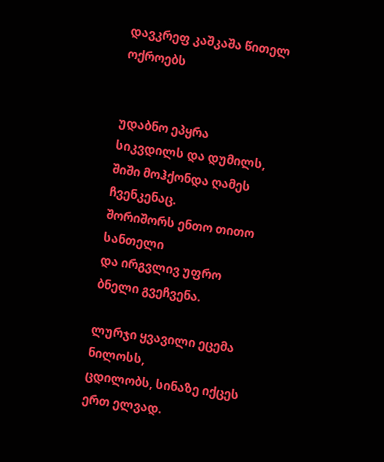დავკრეფ კაშკაშა წითელ ოქროებს


უდაბნო ეპყრა სიკვდილს და დუმილს,
შიში მოჰქონდა ღამეს ჩვენკენაც.
შორიშორს ენთო თითო სანთელი
და ირგვლივ უფრო ბნელი გვეჩვენა.

ლურჯი ყვავილი ეცემა ნილოსს,
ცდილობს, სინაზე იქცეს ერთ ელვად.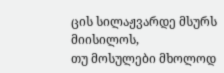ცის სილაჟვარდე მსურს მიისილოს,
თუ მოსულები მხოლოდ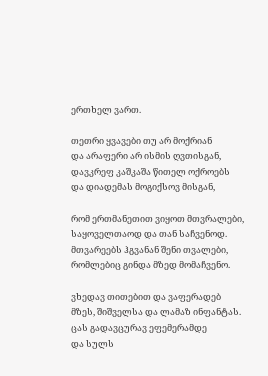ერთხელ ვართ.

თეთრი ყვავები თუ არ მოქრიან
და არაფერი არ ისმის ღვთისგან,
დავკრეფ კაშკაშა წითელ ოქროებს
და დიადემას მოგიქსოვ მისგან,

რომ ერთმანეთით ვიყოთ მთვრალები,
საყოველთაოდ და თან საჩვენოდ.
მთვარეებს ჰგვანან შენი თვალები,
რომლებიც გინდა მზედ მომაჩვენო.

ვხედავ თითებით და ვაფერადებ
მზეს, შიშველსა და ლამაზ ინფანტას.
ცას გადავცურავ ეფემერამდე
და სულს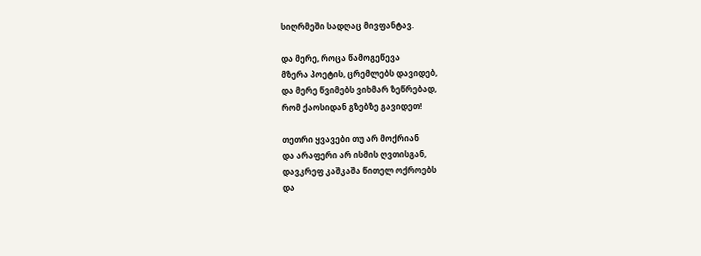სიღრმეში სადღაც მივფანტავ.

და მერე, როცა წამოგეწევა
მზერა პოეტის, ცრემლებს დავიდებ,
და მერე წვიმებს ვიხმარ ზეწრებად,
რომ ქაოსიდან გზებზე გავიდეთ!

თეთრი ყვავები თუ არ მოქრიან
და არაფერი არ ისმის ღვთისგან,
დავკრეფ კაშკაშა წითელ ოქროებს
და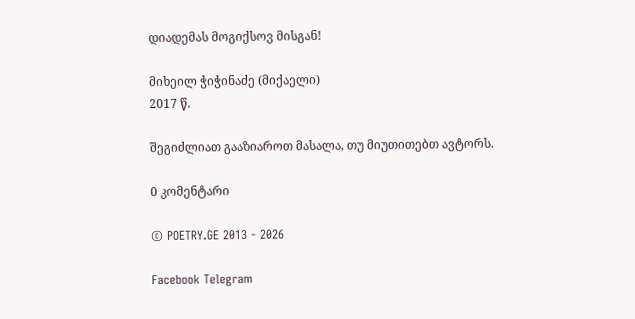დიადემას მოგიქსოვ მისგან!

მიხეილ ჭიჭინაძე (მიქაელი)
2017 წ.

შეგიძლიათ გააზიაროთ მასალა, თუ მიუთითებთ ავტორს.

0 კომენტარი

© POETRY.GE 2013 - 2026

Facebook Telegram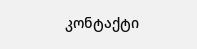კონტაქტი